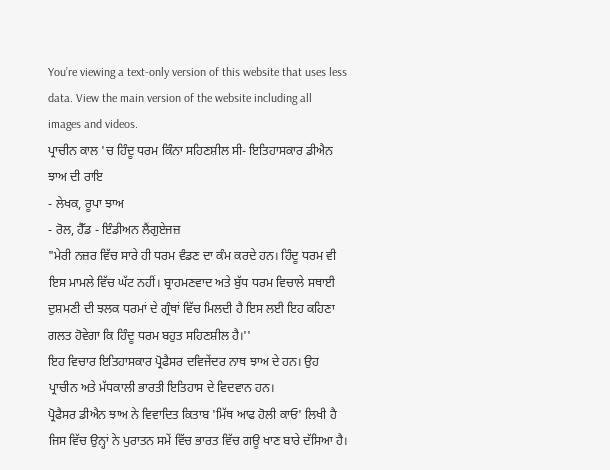You’re viewing a text-only version of this website that uses less data. View the main version of the website including all images and videos.
ਪ੍ਰਾਚੀਨ ਕਾਲ 'ਚ ਹਿੰਦੂ ਧਰਮ ਕਿੰਨਾ ਸਹਿਣਸ਼ੀਲ ਸੀ- ਇਤਿਹਾਸਕਾਰ ਡੀਐਨ ਝਾਅ ਦੀ ਰਾਇ
- ਲੇਖਕ, ਰੂਪਾ ਝਾਅ
- ਰੋਲ, ਹੈੱਡ - ਇੰਡੀਅਨ ਲੈਂਗੁਏਜਜ਼
"ਮੇਰੀ ਨਜ਼ਰ ਵਿੱਚ ਸਾਰੇ ਹੀ ਧਰਮ ਵੰਡਣ ਦਾ ਕੰਮ ਕਰਦੇ ਹਨ। ਹਿੰਦੂ ਧਰਮ ਵੀ ਇਸ ਮਾਮਲੇ ਵਿੱਚ ਘੱਟ ਨਹੀਂ। ਬ੍ਰਾਹਮਣਵਾਦ ਅਤੇ ਬੁੱਧ ਧਰਮ ਵਿਚਾਲੇ ਸਥਾਈ ਦੁਸ਼ਮਣੀ ਦੀ ਝਲਕ ਧਰਮਾਂ ਦੇ ਗ੍ਰੰਥਾਂ ਵਿੱਚ ਮਿਲਦੀ ਹੈ ਇਸ ਲਈ ਇਹ ਕਹਿਣਾ ਗਲਤ ਹੋਵੇਗਾ ਕਿ ਹਿੰਦੂ ਧਰਮ ਬਹੁਤ ਸਹਿਣਸ਼ੀਲ ਹੈ।''
ਇਹ ਵਿਚਾਰ ਇਤਿਹਾਸਕਾਰ ਪ੍ਰੋਫੈਸਰ ਦਵਿਜੇਂਦਰ ਨਾਥ ਝਾਅ ਦੇ ਹਨ। ਉਹ ਪ੍ਰਾਚੀਨ ਅਤੇ ਮੱਧਕਾਲੀ ਭਾਰਤੀ ਇਤਿਹਾਸ ਦੇ ਵਿਦਵਾਨ ਹਨ।
ਪ੍ਰੋਫੈਸਰ ਡੀਐਨ ਝਾਅ ਨੇ ਵਿਵਾਦਿਤ ਕਿਤਾਬ 'ਮਿੱਥ ਆਫ ਹੋਲੀ ਕਾਓ' ਲਿਖੀ ਹੈ ਜਿਸ ਵਿੱਚ ਉਨ੍ਹਾਂ ਨੇ ਪੁਰਾਤਨ ਸਮੇਂ ਵਿੱਚ ਭਾਰਤ ਵਿੱਚ ਗਊ ਖਾਣ ਬਾਰੇ ਦੱਸਿਆ ਹੈ।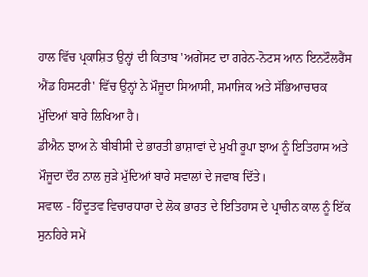ਹਾਲ ਵਿੱਚ ਪ੍ਰਕਾਸ਼ਿਤ ਉਨ੍ਹਾਂ ਦੀ ਕਿਤਾਬ 'ਅਗੇਂਸਟ ਦਾ ਗਰੇਨ-ਨੋਟਸ ਆਨ ਇਨਟੌਲਰੈਂਸ ਐਂਡ ਹਿਸਟਰੀ' ਵਿੱਚ ਉਨ੍ਹਾਂ ਨੇ ਮੌਜੂਦਾ ਸਿਆਸੀ, ਸਮਾਜਿਕ ਅਤੇ ਸੱਭਿਆਚਾਰਕ ਮੁੱਦਿਆਂ ਬਾਰੇ ਲਿਖਿਆ ਹੈ।
ਡੀਐਨ ਝਾਅ ਨੇ ਬੀਬੀਸੀ ਦੇ ਭਾਰਤੀ ਭਾਸ਼ਾਵਾਂ ਦੇ ਮੁਖੀ ਰੂਪਾ ਝਾਅ ਨੂੰ ਇਤਿਹਾਸ ਅਤੇ ਮੌਜੂਦਾ ਦੌਰ ਨਾਲ ਜੁੜੇ ਮੁੱਦਿਆਂ ਬਾਰੇ ਸਵਾਲਾਂ ਦੇ ਜਵਾਬ ਦਿੱਤੇ।
ਸਵਾਲ - ਹਿੰਦੂਤਵ ਵਿਚਾਰਧਾਰਾ ਦੇ ਲੋਕ ਭਾਰਤ ਦੇ ਇਤਿਹਾਸ ਦੇ ਪ੍ਰਾਚੀਨ ਕਾਲ ਨੂੰ ਇੱਕ ਸੁਨਹਿਰੇ ਸਮੇਂ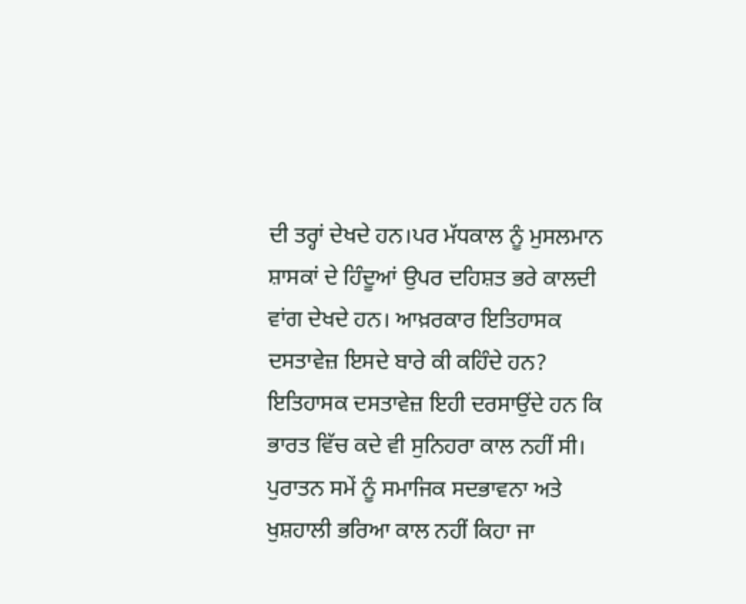ਦੀ ਤਰ੍ਹਾਂ ਦੇਖਦੇ ਹਨ।ਪਰ ਮੱਧਕਾਲ ਨੂੰ ਮੁਸਲਮਾਨ ਸ਼ਾਸਕਾਂ ਦੇ ਹਿੰਦੂਆਂ ਉਪਰ ਦਹਿਸ਼ਤ ਭਰੇ ਕਾਲਦੀ ਵਾਂਗ ਦੇਖਦੇ ਹਨ। ਆਖ਼ਰਕਾਰ ਇਤਿਹਾਸਕ ਦਸਤਾਵੇਜ਼ ਇਸਦੇ ਬਾਰੇ ਕੀ ਕਹਿੰਦੇ ਹਨ?
ਇਤਿਹਾਸਕ ਦਸਤਾਵੇਜ਼ ਇਹੀ ਦਰਸਾਉਂਦੇ ਹਨ ਕਿ ਭਾਰਤ ਵਿੱਚ ਕਦੇ ਵੀ ਸੁਨਿਹਰਾ ਕਾਲ ਨਹੀਂ ਸੀ। ਪੁਰਾਤਨ ਸਮੇਂ ਨੂੰ ਸਮਾਜਿਕ ਸਦਭਾਵਨਾ ਅਤੇ ਖੁਸ਼ਹਾਲੀ ਭਰਿਆ ਕਾਲ ਨਹੀਂ ਕਿਹਾ ਜਾ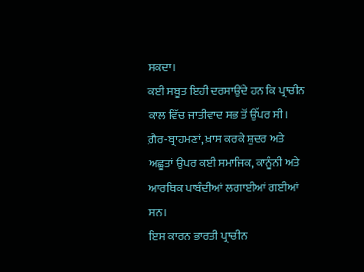ਸਕਦਾ।
ਕਈ ਸਬੂਤ ਇਹੀ ਦਰਸਾਉਂਦੇ ਹਨ ਕਿ ਪ੍ਰਾਚੀਨ ਕਾਲ ਵਿੱਚ ਜਾਤੀਵਾਦ ਸਭ ਤੋਂ ਉੱਪਰ ਸੀ। ਗ਼ੈਰ-ਬ੍ਰਾਹਮਣਾਂ, ਖ਼ਾਸ ਕਰਕੇ ਸ਼ੁਦਰ ਅਤੇ ਅਛੂਤਾਂ ਉਪਰ ਕਈ ਸਮਾਜਿਕ, ਕਾਨੂੰਨੀ ਅਤੇ ਆਰਥਿਕ ਪਾਬੰਦੀਆਂ ਲਗਾਈਆਂ ਗਈਆਂ ਸਨ।
ਇਸ ਕਾਰਨ ਭਾਰਤੀ ਪ੍ਰਾਚੀਨ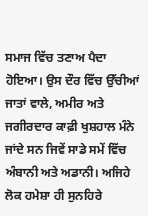ਸਮਾਜ ਵਿੱਚ ਤਣਾਅ ਪੈਦਾ ਹੋਇਆ। ਉਸ ਦੌਰ ਵਿੱਚ ਉੱਚੀਆਂ ਜਾਤਾਂ ਵਾਲੇ, ਅਮੀਰ ਅਤੇ ਜਗੀਰਦਾਰ ਕਾਫ਼ੀ ਖੁਸ਼ਹਾਲ ਮੰਨੇ ਜਾਂਦੇ ਸਨ ਜਿਵੇਂ ਸਾਡੇ ਸਮੇਂ ਵਿੱਚ ਅੰਬਾਨੀ ਅਤੇ ਅਡਾਨੀ। ਅਜਿਹੇ ਲੋਕ ਹਮੇਸ਼ਾ ਹੀ ਸੁਨਹਿਰੇ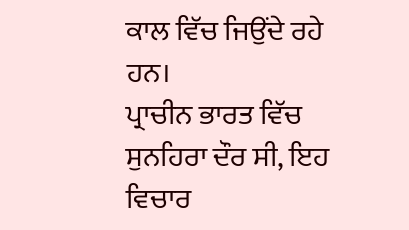ਕਾਲ ਵਿੱਚ ਜਿਉਂਦੇ ਰਹੇ ਹਨ।
ਪ੍ਰਾਚੀਨ ਭਾਰਤ ਵਿੱਚ ਸੁਨਹਿਰਾ ਦੌਰ ਸੀ, ਇਹ ਵਿਚਾਰ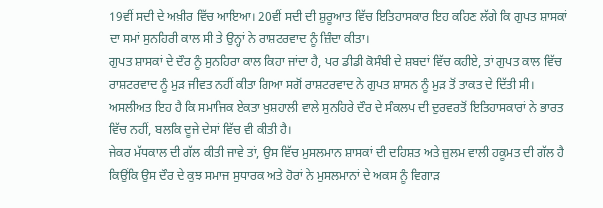19ਵੀਂ ਸਦੀ ਦੇ ਅਖ਼ੀਰ ਵਿੱਚ ਆਇਆ। 20ਵੀਂ ਸਦੀ ਦੀ ਸ਼ੁਰੂਆਤ ਵਿੱਚ ਇਤਿਹਾਸਕਾਰ ਇਹ ਕਹਿਣ ਲੱਗੇ ਕਿ ਗੁਪਤ ਸ਼ਾਸਕਾਂ ਦਾ ਸਮਾਂ ਸੁਨਹਿਰੀ ਕਾਲ ਸੀ ਤੇ ਉਨ੍ਹਾਂ ਨੇ ਰਾਸ਼ਟਰਵਾਦ ਨੂੰ ਜ਼ਿੰਦਾ ਕੀਤਾ।
ਗੁਪਤ ਸ਼ਾਸਕਾਂ ਦੇ ਦੌਰ ਨੂੰ ਸੁਨਹਿਰਾ ਕਾਲ ਕਿਹਾ ਜਾਂਦਾ ਹੈ, ਪਰ ਡੀਡੀ ਕੋਸੰਬੀ ਦੇ ਸ਼ਬਦਾਂ ਵਿੱਚ ਕਹੀਏ, ਤਾਂ ਗੁਪਤ ਕਾਲ ਵਿੱਚ ਰਾਸ਼ਟਰਵਾਦ ਨੂੰ ਮੁੜ ਜੀਵਤ ਨਹੀਂ ਕੀਤਾ ਗਿਆ ਸਗੋਂ ਰਾਸ਼ਟਰਵਾਦ ਨੇ ਗੁਪਤ ਸ਼ਾਸਨ ਨੂੰ ਮੁੜ ਤੋਂ ਤਾਕਤ ਦੇ ਦਿੱਤੀ ਸੀ।
ਅਸਲੀਅਤ ਇਹ ਹੈ ਕਿ ਸਮਾਜਿਕ ਏਕਤਾ ਖੁਸ਼ਹਾਲੀ ਵਾਲੇ ਸੁਨਹਿਰੇ ਦੌਰ ਦੇ ਸੰਕਲਪ ਦੀ ਦੁਰਵਰਤੋਂ ਇਤਿਹਾਸਕਾਰਾਂ ਨੇ ਭਾਰਤ ਵਿੱਚ ਨਹੀਂ, ਬਲਕਿ ਦੂਜੇ ਦੇਸਾਂ ਵਿੱਚ ਵੀ ਕੀਤੀ ਹੈ।
ਜੇਕਰ ਮੱਧਕਾਲ ਦੀ ਗੱਲ ਕੀਤੀ ਜਾਵੇ ਤਾਂ, ਉਸ ਵਿੱਚ ਮੁਸਲਮਾਨ ਸ਼ਾਸਕਾਂ ਦੀ ਦਹਿਸ਼ਤ ਅਤੇ ਜ਼ੁਲਮ ਵਾਲੀ ਹਕੂਮਤ ਦੀ ਗੱਲ ਹੈ ਕਿਉਂਕਿ ਉਸ ਦੌਰ ਦੇ ਕੁਝ ਸਮਾਜ ਸੁਧਾਰਕ ਅਤੇ ਹੋਰਾਂ ਨੇ ਮੁਸਲਮਾਨਾਂ ਦੇ ਅਕਸ ਨੂੰ ਵਿਗਾੜ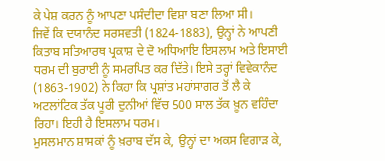ਕੇ ਪੇਸ਼ ਕਰਨ ਨੂੰ ਆਪਣਾ ਪਸੰਦੀਦਾ ਵਿਸ਼ਾ ਬਣਾ ਲਿਆ ਸੀ।
ਜਿਵੇਂ ਕਿ ਦਯਾਨੰਦ ਸਰਸਵਤੀ (1824-1883), ਉਨ੍ਹਾਂ ਨੇ ਆਪਣੀ ਕਿਤਾਬ ਸਤਿਆਰਥ ਪ੍ਰਕਾਸ਼ ਦੇ ਦੋ ਅਧਿਆਇ ਇਸਲਾਮ ਅਤੇ ਇਸਾਈ ਧਰਮ ਦੀ ਬੁਰਾਈ ਨੂੰ ਸਮਰਪਿਤ ਕਰ ਦਿੱਤੇ। ਇਸੇ ਤਰ੍ਹਾਂ ਵਿਵੇਕਾਨੰਦ (1863-1902) ਨੇ ਕਿਹਾ ਕਿ ਪ੍ਰਸ਼ਾਂਤ ਮਹਾਂਸਾਗਰ ਤੋਂ ਲੈ ਕੇ ਅਟਲਾਂਟਿਕ ਤੱਕ ਪੂਰੀ ਦੁਨੀਆਂ ਵਿੱਚ 500 ਸਾਲ ਤੱਕ ਖ਼ੂਨ ਵਹਿੰਦਾ ਰਿਹਾ। ਇਹੀ ਹੈ ਇਸਲਾਮ ਧਰਮ।
ਮੁਸਲਮਾਨ ਸ਼ਾਸਕਾਂ ਨੂੰ ਖ਼ਰਾਬ ਦੱਸ ਕੇ, ਉਨ੍ਹਾਂ ਦਾ ਅਕਸ ਵਿਗਾੜ ਕੇ,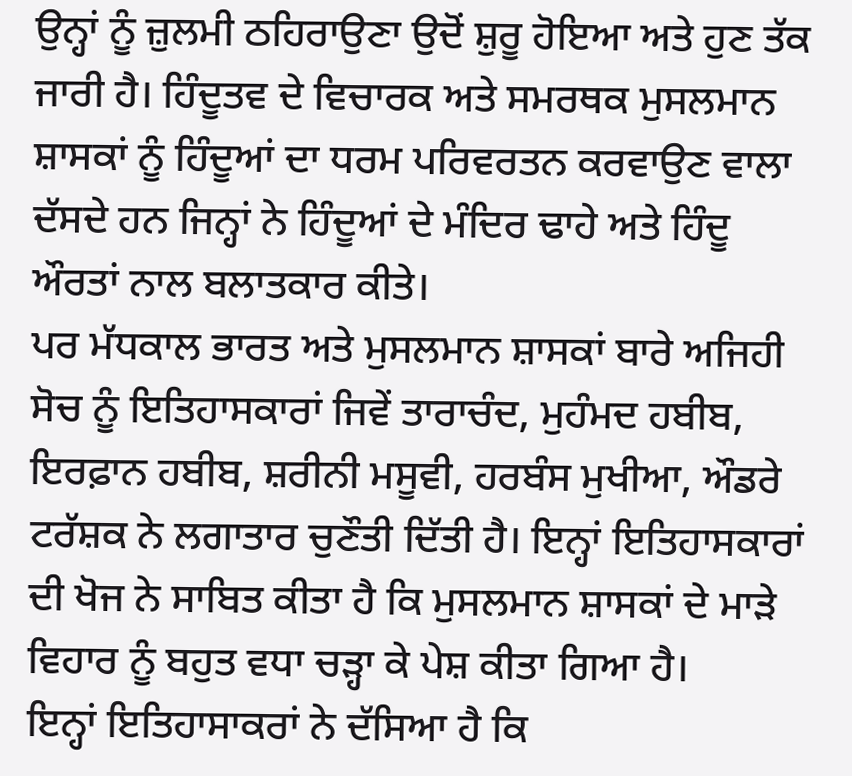ਉਨ੍ਹਾਂ ਨੂੰ ਜ਼ੁਲਮੀ ਠਹਿਰਾਉਣਾ ਉਦੋਂ ਸ਼ੁਰੂ ਹੋਇਆ ਅਤੇ ਹੁਣ ਤੱਕ ਜਾਰੀ ਹੈ। ਹਿੰਦੂਤਵ ਦੇ ਵਿਚਾਰਕ ਅਤੇ ਸਮਰਥਕ ਮੁਸਲਮਾਨ ਸ਼ਾਸਕਾਂ ਨੂੰ ਹਿੰਦੂਆਂ ਦਾ ਧਰਮ ਪਰਿਵਰਤਨ ਕਰਵਾਉਣ ਵਾਲਾ ਦੱਸਦੇ ਹਨ ਜਿਨ੍ਹਾਂ ਨੇ ਹਿੰਦੂਆਂ ਦੇ ਮੰਦਿਰ ਢਾਹੇ ਅਤੇ ਹਿੰਦੂ ਔਰਤਾਂ ਨਾਲ ਬਲਾਤਕਾਰ ਕੀਤੇ।
ਪਰ ਮੱਧਕਾਲ ਭਾਰਤ ਅਤੇ ਮੁਸਲਮਾਨ ਸ਼ਾਸਕਾਂ ਬਾਰੇ ਅਜਿਹੀ ਸੋਚ ਨੂੰ ਇਤਿਹਾਸਕਾਰਾਂ ਜਿਵੇਂ ਤਾਰਾਚੰਦ, ਮੁਹੰਮਦ ਹਬੀਬ, ਇਰਫ਼ਾਨ ਹਬੀਬ, ਸ਼ਰੀਨੀ ਮਸੂਵੀ, ਹਰਬੰਸ ਮੁਖੀਆ, ਔਡਰੇ ਟਰੱਸ਼ਕ ਨੇ ਲਗਾਤਾਰ ਚੁਣੌਤੀ ਦਿੱਤੀ ਹੈ। ਇਨ੍ਹਾਂ ਇਤਿਹਾਸਕਾਰਾਂ ਦੀ ਖੋਜ ਨੇ ਸਾਬਿਤ ਕੀਤਾ ਹੈ ਕਿ ਮੁਸਲਮਾਨ ਸ਼ਾਸਕਾਂ ਦੇ ਮਾੜੇ ਵਿਹਾਰ ਨੂੰ ਬਹੁਤ ਵਧਾ ਚੜ੍ਹਾ ਕੇ ਪੇਸ਼ ਕੀਤਾ ਗਿਆ ਹੈ।
ਇਨ੍ਹਾਂ ਇਤਿਹਾਸਾਕਰਾਂ ਨੇ ਦੱਸਿਆ ਹੈ ਕਿ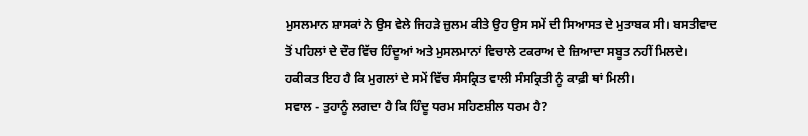ਮੁਸਲਮਾਨ ਸ਼ਾਸਕਾਂ ਨੇ ਉਸ ਵੇਲੇ ਜਿਹੜੇ ਜ਼ੁਲਮ ਕੀਤੇ ਉਹ ਉਸ ਸਮੇਂ ਦੀ ਸਿਆਸਤ ਦੇ ਮੁਤਾਬਕ ਸੀ। ਬਸਤੀਵਾਦ ਤੋਂ ਪਹਿਲਾਂ ਦੇ ਦੌਰ ਵਿੱਚ ਹਿੰਦੂਆਂ ਅਤੇ ਮੁਸਲਮਾਨਾਂ ਵਿਚਾਲੇ ਟਕਰਾਅ ਦੇ ਜ਼ਿਆਦਾ ਸਬੂਤ ਨਹੀਂ ਮਿਲਦੇ। ਹਕੀਕਤ ਇਹ ਹੈ ਕਿ ਮੁਗਲਾਂ ਦੇ ਸਮੇਂ ਵਿੱਚ ਸੰਸਕ੍ਰਿਤ ਵਾਲੀ ਸੰਸਕ੍ਰਿਤੀ ਨੂੰ ਕਾਫ਼ੀ ਥਾਂ ਮਿਲੀ।
ਸਵਾਲ - ਤੁਹਾਨੂੰ ਲਗਦਾ ਹੈ ਕਿ ਹਿੰਦੂ ਧਰਮ ਸਹਿਣਸ਼ੀਲ ਧਰਮ ਹੈ?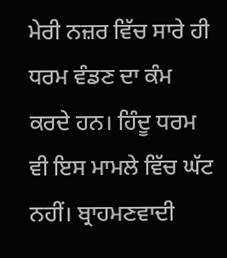ਮੇਰੀ ਨਜ਼ਰ ਵਿੱਚ ਸਾਰੇ ਹੀ ਧਰਮ ਵੰਡਣ ਦਾ ਕੰਮ ਕਰਦੇ ਹਨ। ਹਿੰਦੂ ਧਰਮ ਵੀ ਇਸ ਮਾਮਲੇ ਵਿੱਚ ਘੱਟ ਨਹੀਂ। ਬ੍ਰਾਹਮਣਵਾਦੀ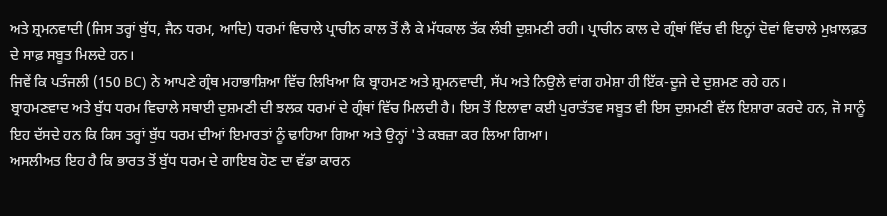ਅਤੇ ਸ਼੍ਰਮਨਵਾਦੀ (ਜਿਸ ਤਰ੍ਹਾਂ ਬੁੱਧ, ਜੈਨ ਧਰਮ, ਆਦਿ) ਧਰਮਾਂ ਵਿਚਾਲੇ ਪ੍ਰਾਚੀਨ ਕਾਲ ਤੋਂ ਲੈ ਕੇ ਮੱਧਕਾਲ ਤੱਕ ਲੰਬੀ ਦੁਸ਼ਮਣੀ ਰਹੀ। ਪ੍ਰਾਚੀਨ ਕਾਲ ਦੇ ਗ੍ਰੰਥਾਂ ਵਿੱਚ ਵੀ ਇਨ੍ਹਾਂ ਦੋਵਾਂ ਵਿਚਾਲੇ ਮੁਖ਼ਾਲਫ਼ਤ ਦੇ ਸਾਫ਼ ਸਬੂਤ ਮਿਲਦੇ ਹਨ।
ਜਿਵੇਂ ਕਿ ਪਤੰਜਲੀ (150 BC) ਨੇ ਆਪਣੇ ਗ੍ਰੰਥ ਮਹਾਭਾਸ਼ਿਆ ਵਿੱਚ ਲਿਖਿਆ ਕਿ ਬ੍ਰਾਹਮਣ ਅਤੇ ਸ਼੍ਰਮਨਵਾਦੀ, ਸੱਪ ਅਤੇ ਨਿਉਲੇ ਵਾਂਗ ਹਮੇਸ਼ਾ ਹੀ ਇੱਕ-ਦੂਜੇ ਦੇ ਦੁਸ਼ਮਣ ਰਹੇ ਹਨ।
ਬ੍ਰਾਹਮਣਵਾਦ ਅਤੇ ਬੁੱਧ ਧਰਮ ਵਿਚਾਲੇ ਸਥਾਈ ਦੁਸ਼ਮਣੀ ਦੀ ਝਲਕ ਧਰਮਾਂ ਦੇ ਗ੍ਰੰਥਾਂ ਵਿੱਚ ਮਿਲਦੀ ਹੈ। ਇਸ ਤੋਂ ਇਲਾਵਾ ਕਈ ਪੁਰਾਤੱਤਵ ਸਬੂਤ ਵੀ ਇਸ ਦੁਸ਼ਮਣੀ ਵੱਲ ਇਸ਼ਾਰਾ ਕਰਦੇ ਹਨ, ਜੋ ਸਾਨੂੰ ਇਹ ਦੱਸਦੇ ਹਨ ਕਿ ਕਿਸ ਤਰ੍ਹਾਂ ਬੁੱਧ ਧਰਮ ਦੀਆਂ ਇਮਾਰਤਾਂ ਨੂੰ ਢਾਹਿਆ ਗਿਆ ਅਤੇ ਉਨ੍ਹਾਂ 'ਤੇ ਕਬਜ਼ਾ ਕਰ ਲਿਆ ਗਿਆ।
ਅਸਲੀਅਤ ਇਹ ਹੈ ਕਿ ਭਾਰਤ ਤੋਂ ਬੁੱਧ ਧਰਮ ਦੇ ਗਾਇਬ ਹੋਣ ਦਾ ਵੱਡਾ ਕਾਰਨ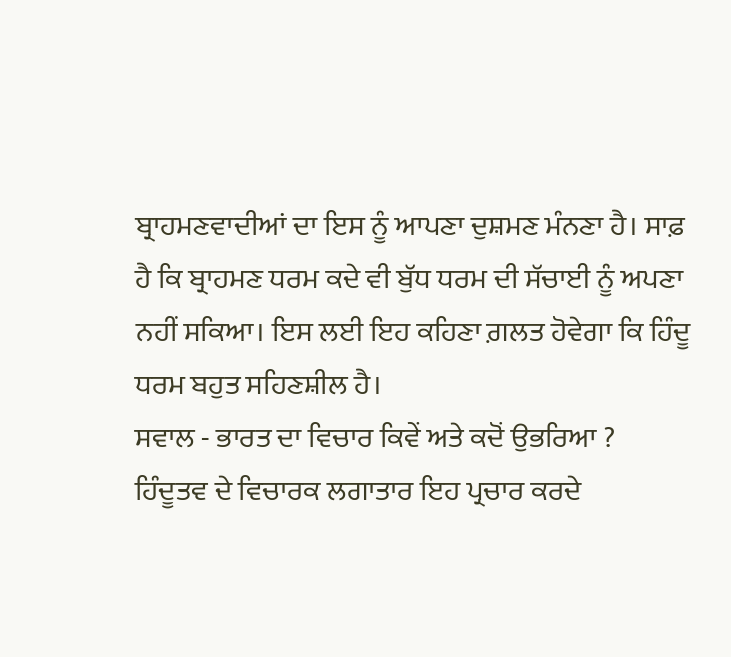ਬ੍ਰਾਹਮਣਵਾਦੀਆਂ ਦਾ ਇਸ ਨੂੰ ਆਪਣਾ ਦੁਸ਼ਮਣ ਮੰਨਣਾ ਹੈ। ਸਾਫ਼ ਹੈ ਕਿ ਬ੍ਰਾਹਮਣ ਧਰਮ ਕਦੇ ਵੀ ਬੁੱਧ ਧਰਮ ਦੀ ਸੱਚਾਈ ਨੂੰ ਅਪਣਾ ਨਹੀਂ ਸਕਿਆ। ਇਸ ਲਈ ਇਹ ਕਹਿਣਾ ਗ਼ਲਤ ਹੋਵੇਗਾ ਕਿ ਹਿੰਦੂ ਧਰਮ ਬਹੁਤ ਸਹਿਣਸ਼ੀਲ ਹੈ।
ਸਵਾਲ - ਭਾਰਤ ਦਾ ਵਿਚਾਰ ਕਿਵੇਂ ਅਤੇ ਕਦੋਂ ਉਭਰਿਆ ?
ਹਿੰਦੂਤਵ ਦੇ ਵਿਚਾਰਕ ਲਗਾਤਾਰ ਇਹ ਪ੍ਰਚਾਰ ਕਰਦੇ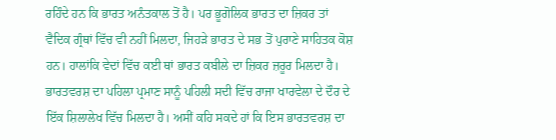ਰਹਿੰਦੇ ਹਨ ਕਿ ਭਾਰਤ ਅਨੰਤਕਾਲ ਤੋਂ ਹੈ। ਪਰ ਭੂਗੋਲਿਕ ਭਾਰਤ ਦਾ ਜ਼ਿਕਰ ਤਾਂ ਵੈਦਿਕ ਗ੍ਰੰਥਾਂ ਵਿੱਚ ਵੀ ਨਹੀਂ ਮਿਲਦਾ, ਜਿਹੜੇ ਭਾਰਤ ਦੇ ਸਭ ਤੋਂ ਪੁਰਾਣੇ ਸਾਹਿਤਕ ਕੋਸ਼ ਹਨ। ਹਾਲਾਂਕਿ ਵੇਦਾਂ ਵਿੱਚ ਕਈ ਥਾਂ ਭਾਰਤ ਕਬੀਲੇ ਦਾ ਜ਼ਿਕਰ ਜ਼ਰੂਰ ਮਿਲਦਾ ਹੈ।
ਭਾਰਤਵਰਸ਼ ਦਾ ਪਹਿਲਾ ਪ੍ਰਮਾਣ ਸਾਨੂੰ ਪਹਿਲੀ ਸਦੀ ਵਿੱਚ ਰਾਜਾ ਖਾਰਵੇਲਾ ਦੇ ਦੌਰ ਦੇ ਇੱਕ ਸ਼ਿਲਾਲੇਖ ਵਿੱਚ ਮਿਲਦਾ ਹੈ। ਅਸੀਂ ਕਹਿ ਸਕਦੇ ਹਾਂ ਕਿ ਇਸ ਭਾਰਤਵਰਸ਼ ਦਾ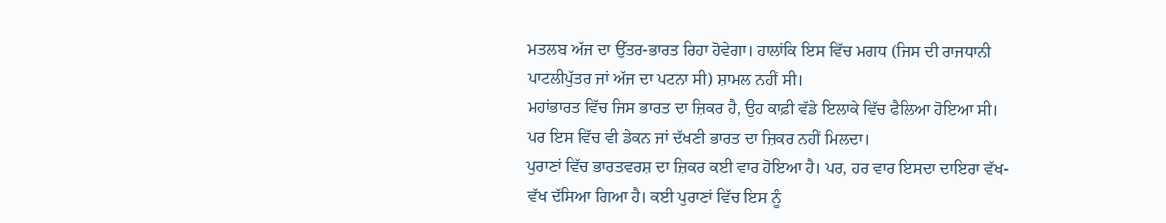ਮਤਲਬ ਅੱਜ ਦਾ ਉੱਤਰ-ਭਾਰਤ ਰਿਹਾ ਹੋਵੇਗਾ। ਹਾਲਾਂਕਿ ਇਸ ਵਿੱਚ ਮਗਧ (ਜਿਸ ਦੀ ਰਾਜਧਾਨੀ ਪਾਟਲੀਪੁੱਤਰ ਜਾਂ ਅੱਜ ਦਾ ਪਟਨਾ ਸੀ) ਸ਼ਾਮਲ ਨਹੀਂ ਸੀ।
ਮਹਾਂਭਾਰਤ ਵਿੱਚ ਜਿਸ ਭਾਰਤ ਦਾ ਜ਼ਿਕਰ ਹੈ, ਉਹ ਕਾਫ਼ੀ ਵੱਡੇ ਇਲਾਕੇ ਵਿੱਚ ਫੈਲਿਆ ਹੋਇਆ ਸੀ। ਪਰ ਇਸ ਵਿੱਚ ਵੀ ਡੇਕਨ ਜਾਂ ਦੱਖਣੀ ਭਾਰਤ ਦਾ ਜ਼ਿਕਰ ਨਹੀਂ ਮਿਲਦਾ।
ਪੁਰਾਣਾਂ ਵਿੱਚ ਭਾਰਤਵਰਸ਼ ਦਾ ਜ਼ਿਕਰ ਕਈ ਵਾਰ ਹੋਇਆ ਹੈ। ਪਰ, ਹਰ ਵਾਰ ਇਸਦਾ ਦਾਇਰਾ ਵੱਖ-ਵੱਖ ਦੱਸਿਆ ਗਿਆ ਹੈ। ਕਈ ਪੁਰਾਣਾਂ ਵਿੱਚ ਇਸ ਨੂੰ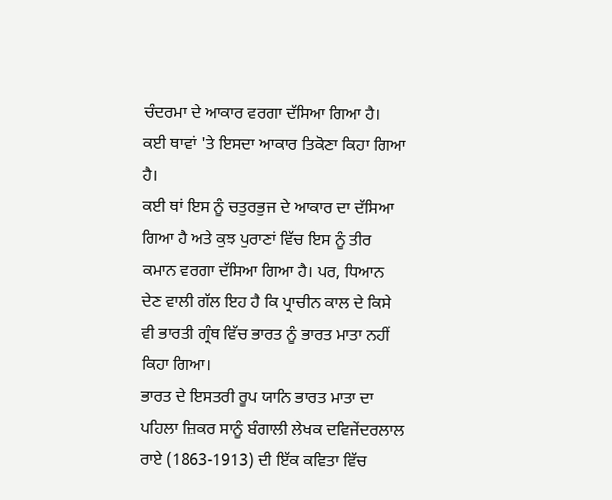ਚੰਦਰਮਾ ਦੇ ਆਕਾਰ ਵਰਗਾ ਦੱਸਿਆ ਗਿਆ ਹੈ। ਕਈ ਥਾਵਾਂ 'ਤੇ ਇਸਦਾ ਆਕਾਰ ਤਿਕੋਣਾ ਕਿਹਾ ਗਿਆ ਹੈ।
ਕਈ ਥਾਂ ਇਸ ਨੂੰ ਚਤੁਰਭੁਜ ਦੇ ਆਕਾਰ ਦਾ ਦੱਸਿਆ ਗਿਆ ਹੈ ਅਤੇ ਕੁਝ ਪੁਰਾਣਾਂ ਵਿੱਚ ਇਸ ਨੂੰ ਤੀਰ ਕਮਾਨ ਵਰਗਾ ਦੱਸਿਆ ਗਿਆ ਹੈ। ਪਰ, ਧਿਆਨ ਦੇਣ ਵਾਲੀ ਗੱਲ ਇਹ ਹੈ ਕਿ ਪ੍ਰਾਚੀਨ ਕਾਲ ਦੇ ਕਿਸੇ ਵੀ ਭਾਰਤੀ ਗ੍ਰੰਥ ਵਿੱਚ ਭਾਰਤ ਨੂੰ ਭਾਰਤ ਮਾਤਾ ਨਹੀਂ ਕਿਹਾ ਗਿਆ।
ਭਾਰਤ ਦੇ ਇਸਤਰੀ ਰੂਪ ਯਾਨਿ ਭਾਰਤ ਮਾਤਾ ਦਾ ਪਹਿਲਾ ਜ਼ਿਕਰ ਸਾਨੂੰ ਬੰਗਾਲੀ ਲੇਖਕ ਦਵਿਜੇਂਦਰਲਾਲ ਰਾਏ (1863-1913) ਦੀ ਇੱਕ ਕਵਿਤਾ ਵਿੱਚ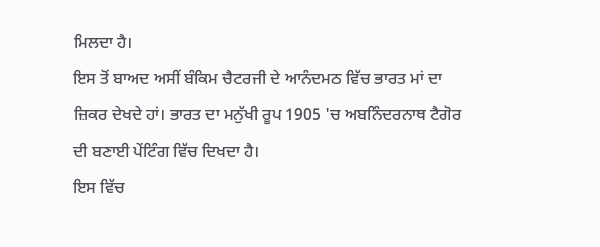ਮਿਲਦਾ ਹੈ।
ਇਸ ਤੋਂ ਬਾਅਦ ਅਸੀਂ ਬੰਕਿਮ ਚੈਟਰਜੀ ਦੇ ਆਨੰਦਮਠ ਵਿੱਚ ਭਾਰਤ ਮਾਂ ਦਾ ਜ਼ਿਕਰ ਦੇਖਦੇ ਹਾਂ। ਭਾਰਤ ਦਾ ਮਨੁੱਖੀ ਰੂਪ 1905 'ਚ ਅਬਨਿੰਦਰਨਾਥ ਟੈਗੋਰ ਦੀ ਬਣਾਈ ਪੇਂਟਿੰਗ ਵਿੱਚ ਦਿਖਦਾ ਹੈ।
ਇਸ ਵਿੱਚ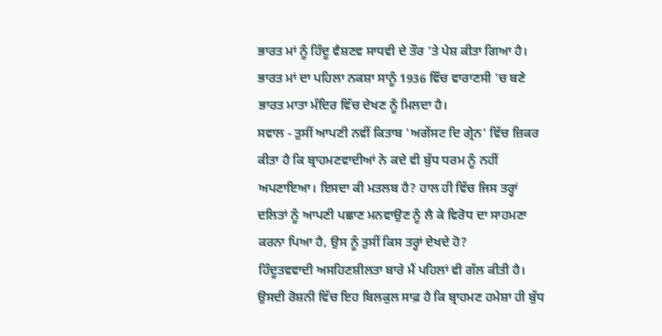ਭਾਰਤ ਮਾਂ ਨੂੰ ਹਿੰਦੂ ਵੈਸ਼ਣਵ ਸਾਧਵੀ ਦੇ ਤੌਰ 'ਤੇ ਪੇਸ਼ ਕੀਤਾ ਗਿਆ ਹੈ। ਭਾਰਤ ਮਾਂ ਦਾ ਪਹਿਲਾ ਨਕਸ਼ਾ ਸਾਨੂੰ 1936 ਵਿੱਚ ਵਾਰਾਣਸੀ 'ਚ ਬਣੇ ਭਾਰਤ ਮਾਤਾ ਮੰਦਿਰ ਵਿੱਚ ਦੇਖਣ ਨੂੰ ਮਿਲਦਾ ਹੈ।
ਸਵਾਲ - ਤੁਸੀਂ ਆਪਣੀ ਨਵੀਂ ਕਿਤਾਬ 'ਅਗੇਂਸਟ ਦਿ ਗ੍ਰੇਨ' ਵਿੱਚ ਜ਼ਿਕਰ ਕੀਤਾ ਹੈ ਕਿ ਬ੍ਰਾਹਮਣਵਾਦੀਆਂ ਨੇ ਕਦੇ ਵੀ ਬੁੱਧ ਧਰਮ ਨੂੰ ਨਹੀਂ ਅਪਣਾਇਆ। ਇਸਦਾ ਕੀ ਮਤਲਬ ਹੈ? ਹਾਲ ਹੀ ਵਿੱਚ ਜਿਸ ਤਰ੍ਹਾਂ ਦਲਿਤਾਂ ਨੂੰ ਆਪਣੀ ਪਛਾਣ ਮਨਵਾਉਣ ਨੂੰ ਲੈ ਕੇ ਵਿਰੋਧ ਦਾ ਸਾਹਮਣਾ ਕਰਨਾ ਪਿਆ ਹੈ, ਉਸ ਨੂੰ ਤੁਸੀਂ ਕਿਸ ਤਰ੍ਹਾਂ ਦੇਖਦੇ ਹੋ?
ਹਿੰਦੂਤਵਵਾਦੀ ਅਸਹਿਣਸ਼ੀਲਤਾ ਬਾਰੇ ਮੈਂ ਪਹਿਲਾਂ ਵੀ ਗੱਲ ਕੀਤੀ ਹੈ। ਉਸਦੀ ਰੋਸ਼ਨੀ ਵਿੱਚ ਇਹ ਬਿਲਕੁਲ ਸਾਫ਼ ਹੈ ਕਿ ਬ੍ਰਾਹਮਣ ਹਮੇਸ਼ਾ ਹੀ ਬੁੱਧ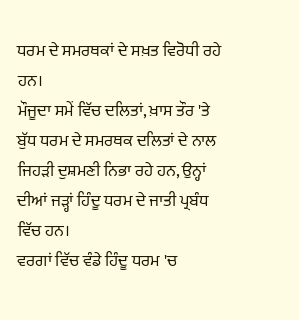ਧਰਮ ਦੇ ਸਮਰਥਕਾਂ ਦੇ ਸਖ਼ਤ ਵਿਰੋਧੀ ਰਹੇ ਹਨ।
ਮੌਜੂਦਾ ਸਮੇਂ ਵਿੱਚ ਦਲਿਤਾਂ, ਖ਼ਾਸ ਤੌਰ 'ਤੇ ਬੁੱਧ ਧਰਮ ਦੇ ਸਮਰਥਕ ਦਲਿਤਾਂ ਦੇ ਨਾਲ ਜਿਹੜੀ ਦੁਸ਼ਮਣੀ ਨਿਭਾ ਰਹੇ ਹਨ, ਉਨ੍ਹਾਂ ਦੀਆਂ ਜੜ੍ਹਾਂ ਹਿੰਦੂ ਧਰਮ ਦੇ ਜਾਤੀ ਪ੍ਰਬੰਧ ਵਿੱਚ ਹਨ।
ਵਰਗਾਂ ਵਿੱਚ ਵੰਡੇ ਹਿੰਦੂ ਧਰਮ 'ਚ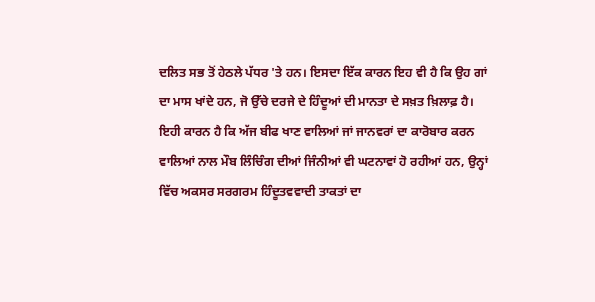ਦਲਿਤ ਸਭ ਤੋਂ ਹੇਠਲੇ ਪੱਧਰ 'ਤੇ ਹਨ। ਇਸਦਾ ਇੱਕ ਕਾਰਨ ਇਹ ਵੀ ਹੈ ਕਿ ਉਹ ਗਾਂ ਦਾ ਮਾਸ ਖਾਂਦੇ ਹਨ, ਜੋ ਉੱਚੇ ਦਰਜੇ ਦੇ ਹਿੰਦੂਆਂ ਦੀ ਮਾਨਤਾ ਦੇ ਸਖ਼ਤ ਖ਼ਿਲਾਫ਼ ਹੈ।
ਇਹੀ ਕਾਰਨ ਹੈ ਕਿ ਅੱਜ ਬੀਫ ਖਾਣ ਵਾਲਿਆਂ ਜਾਂ ਜਾਨਵਰਾਂ ਦਾ ਕਾਰੋਬਾਰ ਕਰਨ ਵਾਲਿਆਂ ਨਾਲ ਮੌਬ ਲਿੰਚਿੰਗ ਦੀਆਂ ਜਿੰਨੀਆਂ ਵੀ ਘਟਨਾਵਾਂ ਹੋ ਰਹੀਆਂ ਹਨ, ਉਨ੍ਹਾਂ ਵਿੱਚ ਅਕਸਰ ਸਰਗਰਮ ਹਿੰਦੂਤਵਵਾਦੀ ਤਾਕਤਾਂ ਦਾ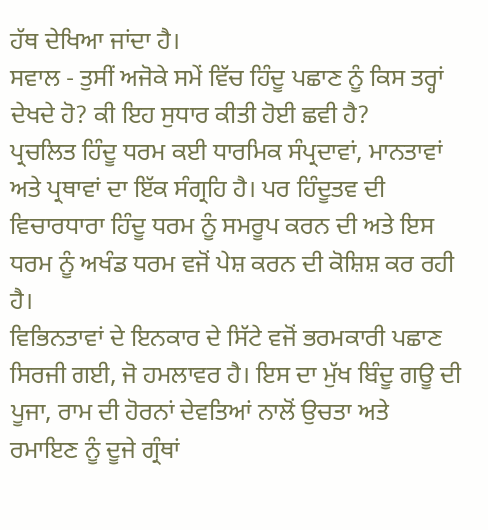ਹੱਥ ਦੇਖਿਆ ਜਾਂਦਾ ਹੈ।
ਸਵਾਲ - ਤੁਸੀਂ ਅਜੋਕੇ ਸਮੇਂ ਵਿੱਚ ਹਿੰਦੂ ਪਛਾਣ ਨੂੰ ਕਿਸ ਤਰ੍ਹਾਂ ਦੇਖਦੇ ਹੋ? ਕੀ ਇਹ ਸੁਧਾਰ ਕੀਤੀ ਹੋਈ ਛਵੀ ਹੈ?
ਪ੍ਰਚਲਿਤ ਹਿੰਦੂ ਧਰਮ ਕਈ ਧਾਰਮਿਕ ਸੰਪ੍ਰਦਾਵਾਂ, ਮਾਨਤਾਵਾਂ ਅਤੇ ਪ੍ਰਥਾਵਾਂ ਦਾ ਇੱਕ ਸੰਗ੍ਰਹਿ ਹੈ। ਪਰ ਹਿੰਦੂਤਵ ਦੀ ਵਿਚਾਰਧਾਰਾ ਹਿੰਦੂ ਧਰਮ ਨੂੰ ਸਮਰੂਪ ਕਰਨ ਦੀ ਅਤੇ ਇਸ ਧਰਮ ਨੂੰ ਅਖੰਡ ਧਰਮ ਵਜੋਂ ਪੇਸ਼ ਕਰਨ ਦੀ ਕੋਸ਼ਿਸ਼ ਕਰ ਰਹੀ ਹੈ।
ਵਿਭਿਨਤਾਵਾਂ ਦੇ ਇਨਕਾਰ ਦੇ ਸਿੱਟੇ ਵਜੋਂ ਭਰਮਕਾਰੀ ਪਛਾਣ ਸਿਰਜੀ ਗਈ, ਜੋ ਹਮਲਾਵਰ ਹੈ। ਇਸ ਦਾ ਮੁੱਖ ਬਿੰਦੂ ਗਊ ਦੀ ਪੂਜਾ, ਰਾਮ ਦੀ ਹੋਰਨਾਂ ਦੇਵਤਿਆਂ ਨਾਲੋਂ ਉਚਤਾ ਅਤੇ ਰਮਾਇਣ ਨੂੰ ਦੂਜੇ ਗ੍ਰੰਥਾਂ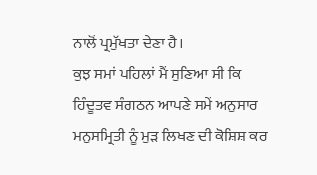ਨਾਲੋਂ ਪ੍ਰਮੁੱਖਤਾ ਦੇਣਾ ਹੈ।
ਕੁਝ ਸਮਾਂ ਪਹਿਲਾਂ ਮੈਂ ਸੁਣਿਆ ਸੀ ਕਿ ਹਿੰਦੂਤਵ ਸੰਗਠਨ ਆਪਣੇ ਸਮੇਂ ਅਨੁਸਾਰ ਮਨੁਸਮ੍ਰਿਤੀ ਨੂੰ ਮੁੜ ਲਿਖਣ ਦੀ ਕੋਸ਼ਿਸ਼ ਕਰ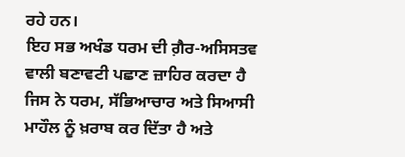ਰਹੇ ਹਨ।
ਇਹ ਸਭ ਅਖੰਡ ਧਰਮ ਦੀ ਗ਼ੈਰ-ਅਸਿਸਤਵ ਵਾਲੀ ਬਣਾਵਟੀ ਪਛਾਣ ਜ਼ਾਹਿਰ ਕਰਦਾ ਹੈ ਜਿਸ ਨੇ ਧਰਮ, ਸੱਭਿਆਚਾਰ ਅਤੇ ਸਿਆਸੀ ਮਾਹੌਲ ਨੂੰ ਖ਼ਰਾਬ ਕਰ ਦਿੱਤਾ ਹੈ ਅਤੇ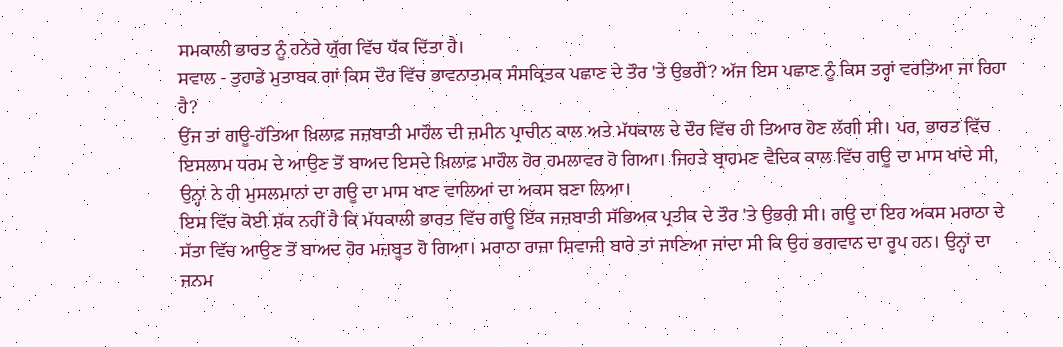ਸਮਕਾਲੀ ਭਾਰਤ ਨੂੰ ਹਨੇਰੇ ਯੁੱਗ ਵਿੱਚ ਧੱਕ ਦਿੱਤਾ ਹੈ।
ਸਵਾਲ - ਤੁਹਾਡੇ ਮੁਤਾਬਕ ਗਾਂ ਕਿਸ ਦੌਰ ਵਿੱਚ ਭਾਵਨਾਤਮਕ ਸੰਸਕ੍ਰਿਤਕ ਪਛਾਣ ਦੇ ਤੌਰ 'ਤੇ ਉਭਰੀ? ਅੱਜ ਇਸ ਪਛਾਣ ਨੂੰ ਕਿਸ ਤਰ੍ਹਾਂ ਵਰਤਿਆ ਜਾ ਰਿਹਾ ਹੈ?
ਉਂਜ ਤਾਂ ਗਊ-ਹੱਤਿਆ ਖ਼ਿਲਾਫ਼ ਜਜ਼ਬਾਤੀ ਮਾਹੌਲ ਦੀ ਜ਼ਮੀਨ ਪ੍ਰਾਚੀਨ ਕਾਲ ਅਤੇ ਮੱਧਕਾਲ ਦੇ ਦੌਰ ਵਿੱਚ ਹੀ ਤਿਆਰ ਹੋਣ ਲੱਗੀ ਸੀ। ਪਰ, ਭਾਰਤ ਵਿੱਚ ਇਸਲਾਮ ਧਰਮ ਦੇ ਆਉਣ ਤੋਂ ਬਾਅਦ ਇਸਦੇ ਖ਼ਿਲਾਫ਼ ਮਾਹੌਲ ਹੋਰ ਹਮਲਾਵਰ ਹੋ ਗਿਆ। ਜਿਹੜੇ ਬ੍ਰਾਹਮਣ ਵੈਦਿਕ ਕਾਲ ਵਿੱਚ ਗਊ ਦਾ ਮਾਸ ਖਾਂਦੇ ਸੀ, ਉਨ੍ਹਾਂ ਨੇ ਹੀ ਮੁਸਲਮਾਨਾਂ ਦਾ ਗਊ ਦਾ ਮਾਸ ਖਾਣ ਵਾਲਿਆਂ ਦਾ ਅਕਸ ਬਣਾ ਲਿਆ।
ਇਸ ਵਿੱਚ ਕੋਈ ਸ਼ੱਕ ਨਹੀਂ ਹੈ ਕਿ ਮੱਧਕਾਲੀ ਭਾਰਤ ਵਿੱਚ ਗਊ ਇੱਕ ਜਜ਼ਬਾਤੀ ਸੱਭਿਅਕ ਪ੍ਰਤੀਕ ਦੇ ਤੌਰ 'ਤੇ ਉਭਰੀ ਸੀ। ਗਊ ਦਾ ਇਹ ਅਕਸ ਮਰਾਠਾ ਦੇ ਸੱਤਾ ਵਿੱਚ ਆਉਣ ਤੋਂ ਬਾਅਦ ਹੋਰ ਮਜ਼ਬੂਤ ਹੋ ਗਿਆ। ਮਰਾਠਾ ਰਾਜਾ ਸ਼ਿਵਾਜੀ ਬਾਰੇ ਤਾਂ ਜਾਣਿਆ ਜਾਂਦਾ ਸੀ ਕਿ ਉਹ ਭਗਵਾਨ ਦਾ ਰੂਪ ਹਨ। ਉਨ੍ਹਾਂ ਦਾ ਜਨਮ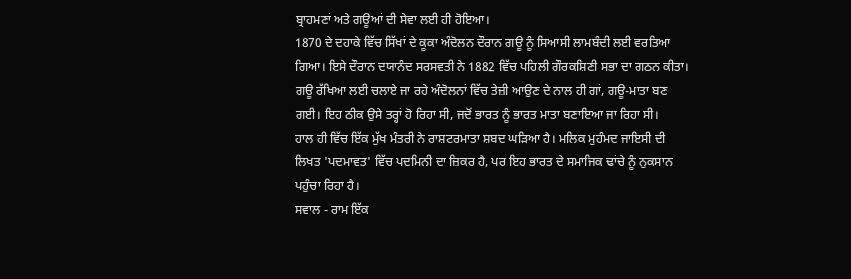ਬ੍ਰਾਹਮਣਾਂ ਅਤੇ ਗਊਆਂ ਦੀ ਸੇਵਾ ਲਈ ਹੀ ਹੋਇਆ।
1870 ਦੇ ਦਹਾਕੇ ਵਿੱਚ ਸਿੱਖਾਂ ਦੇ ਕੂਕਾ ਅੰਦੋਲਨ ਦੌਰਾਨ ਗਊ ਨੂੰ ਸਿਆਸੀ ਲਾਮਬੰਦੀ ਲਈ ਵਰਤਿਆ ਗਿਆ। ਇਸੇ ਦੌਰਾਨ ਦਯਾਨੰਦ ਸਰਸਵਤੀ ਨੇ 1882 ਵਿੱਚ ਪਹਿਲੀ ਗੌਰਕਸ਼ਿਣੀ ਸਭਾ ਦਾ ਗਠਨ ਕੀਤਾ।
ਗਊ ਰੱਖਿਆ ਲਈ ਚਲਾਏ ਜਾ ਰਹੇ ਅੰਦੋਲਨਾਂ ਵਿੱਚ ਤੇਜ਼ੀ ਆਉਣ ਦੇ ਨਾਲ ਹੀ ਗਾਂ, ਗਊ-ਮਾਤਾ ਬਣ ਗਈ। ਇਹ ਠੀਕ ਉਸੇ ਤਰ੍ਹਾਂ ਹੋ ਰਿਹਾ ਸੀ, ਜਦੋਂ ਭਾਰਤ ਨੂੰ ਭਾਰਤ ਮਾਤਾ ਬਣਾਇਆ ਜਾ ਰਿਹਾ ਸੀ।
ਹਾਲ ਹੀ ਵਿੱਚ ਇੱਕ ਮੁੱਖ ਮੰਤਰੀ ਨੇ ਰਾਸ਼ਟਰਮਾਤਾ ਸ਼ਬਦ ਘੜਿਆ ਹੈ। ਮਲਿਕ ਮੁਹੰਮਦ ਜਾਇਸੀ ਦੀ ਲਿਖਤ 'ਪਦਮਾਵਤ' ਵਿੱਚ ਪਦਮਿਨੀ ਦਾ ਜ਼ਿਕਰ ਹੈ, ਪਰ ਇਹ ਭਾਰਤ ਦੇ ਸਮਾਜਿਕ ਢਾਂਚੇ ਨੂੰ ਨੁਕਸਾਨ ਪਹੁੰਚਾ ਰਿਹਾ ਹੈ।
ਸਵਾਲ - ਰਾਮ ਇੱਕ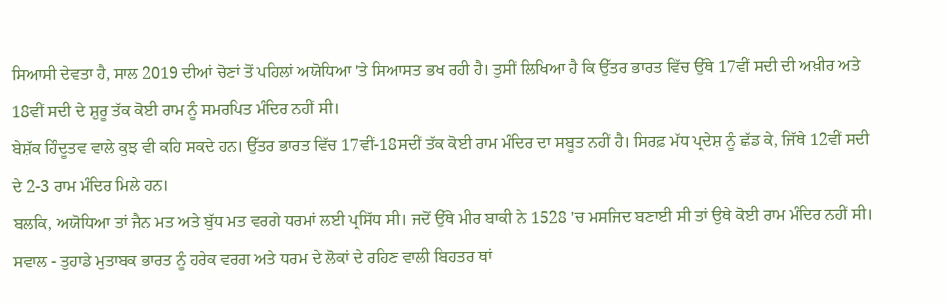ਸਿਆਸੀ ਦੇਵਤਾ ਹੈ, ਸਾਲ 2019 ਦੀਆਂ ਚੋਣਾਂ ਤੋਂ ਪਹਿਲਾਂ ਅਯੋਧਿਆ 'ਤੇ ਸਿਆਸਤ ਭਖ ਰਹੀ ਹੈ। ਤੁਸੀਂ ਲਿਖਿਆ ਹੈ ਕਿ ਉੱਤਰ ਭਾਰਤ ਵਿੱਚ ਉੱਥੇ 17ਵੀਂ ਸਦੀ ਦੀ ਅਖ਼ੀਰ ਅਤੇ 18ਵੀਂ ਸਦੀ ਦੇ ਸ਼ੁਰੂ ਤੱਕ ਕੋਈ ਰਾਮ ਨੂੰ ਸਮਰਪਿਤ ਮੰਦਿਰ ਨਹੀਂ ਸੀ।
ਬੇਸ਼ੱਕ ਹਿੰਦੂਤਵ ਵਾਲੇ ਕੁਝ ਵੀ ਕਹਿ ਸਕਦੇ ਹਨ। ਉੱਤਰ ਭਾਰਤ ਵਿੱਚ 17ਵੀਂ-18ਸਦੀਂ ਤੱਕ ਕੋਈ ਰਾਮ ਮੰਦਿਰ ਦਾ ਸਬੂਤ ਨਹੀਂ ਹੈ। ਸਿਰਫ਼ ਮੱਧ ਪ੍ਰਦੇਸ਼ ਨੂੰ ਛੱਡ ਕੇ, ਜਿੱਥੇ 12ਵੀਂ ਸਦੀ ਦੇ 2-3 ਰਾਮ ਮੰਦਿਰ ਮਿਲੇ ਹਨ।
ਬਲਕਿ, ਅਯੋਧਿਆ ਤਾਂ ਜੈਨ ਮਤ ਅਤੇ ਬੁੱਧ ਮਤ ਵਰਗੇ ਧਰਮਾਂ ਲਈ ਪ੍ਰਸਿੱਧ ਸੀ। ਜਦੋਂ ਉੱਥੇ ਮੀਰ ਬਾਕੀ ਨੇ 1528 'ਚ ਮਸਜਿਦ ਬਣਾਈ ਸੀ ਤਾਂ ਉਥੇ ਕੋਈ ਰਾਮ ਮੰਦਿਰ ਨਹੀਂ ਸੀ।
ਸਵਾਲ - ਤੁਹਾਡੇ ਮੁਤਾਬਕ ਭਾਰਤ ਨੂੰ ਹਰੇਕ ਵਰਗ ਅਤੇ ਧਰਮ ਦੇ ਲੋਕਾਂ ਦੇ ਰਹਿਣ ਵਾਲੀ ਬਿਹਤਰ ਥਾਂ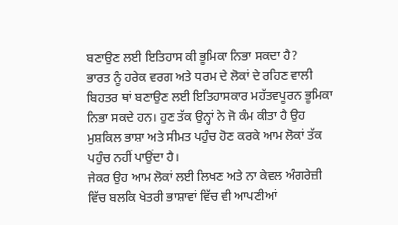ਬਣਾਉਣ ਲਈ ਇਤਿਹਾਸ ਕੀ ਭੂਮਿਕਾ ਨਿਭਾ ਸਕਦਾ ਹੈ?
ਭਾਰਤ ਨੂੰ ਹਰੇਕ ਵਰਗ ਅਤੇ ਧਰਮ ਦੇ ਲੋਕਾਂ ਦੇ ਰਹਿਣ ਵਾਲੀ ਬਿਹਤਰ ਥਾਂ ਬਣਾਉਣ ਲਈ ਇਤਿਹਾਸਕਾਰ ਮਹੱਤਵਪੂਰਨ ਭੂਮਿਕਾ ਨਿਭਾ ਸਕਦੇ ਹਨ। ਹੁਣ ਤੱਕ ਉਨ੍ਹਾਂ ਨੇ ਜੋ ਕੰਮ ਕੀਤਾ ਹੈ ਉਹ ਮੁਸ਼ਕਿਲ ਭਾਸ਼ਾ ਅਤੇ ਸੀਮਤ ਪਹੁੰਚ ਹੋਣ ਕਰਕੇ ਆਮ ਲੋਕਾਂ ਤੱਕ ਪਹੁੰਚ ਨਹੀਂ ਪਾਉਂਦਾ ਹੈ।
ਜੇਕਰ ਉਹ ਆਮ ਲੋਕਾਂ ਲਈ ਲਿਖਣ ਅਤੇ ਨਾ ਕੇਵਲ ਅੰਗਰੇਜ਼ੀ ਵਿੱਚ ਬਲਕਿ ਖੇਤਰੀ ਭਾਸ਼ਾਵਾਂ ਵਿੱਚ ਵੀ ਆਪਣੀਆਂ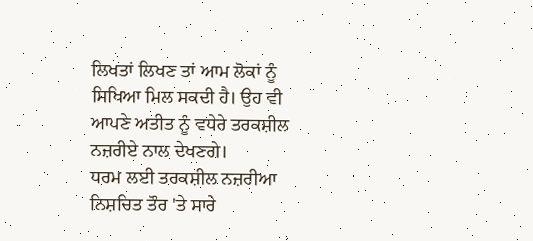ਲਿਖਤਾਂ ਲਿਖਣ ਤਾਂ ਆਮ ਲੋਕਾਂ ਨੂੰ ਸਿਖਿਆ ਮਿਲ ਸਕਦੀ ਹੈ। ਉਹ ਵੀ ਆਪਣੇ ਅਤੀਤ ਨੂੰ ਵਧੇਰੇ ਤਰਕਸ਼ੀਲ ਨਜ਼ਰੀਏ ਨਾਲ ਦੇਖਣਗੇ।
ਧਰਮ ਲਈ ਤਰਕਸ਼ੀਲ ਨਜ਼ਰੀਆ ਨਿਸ਼ਚਿਤ ਤੌਰ 'ਤੇ ਸਾਰੇ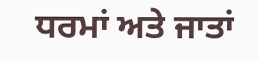ਧਰਮਾਂ ਅਤੇ ਜਾਤਾਂ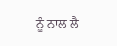ਨੂੰ ਨਾਲ ਲੈ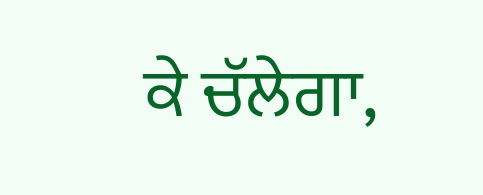ਕੇ ਚੱਲੇਗਾ,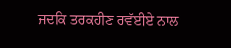ਜਦਕਿ ਤਰਕਹੀਣ ਰਵੱਈਏ ਨਾਲ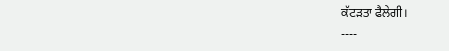ਕੱਟੜਤਾ ਫੈਲੇਗੀ।
----